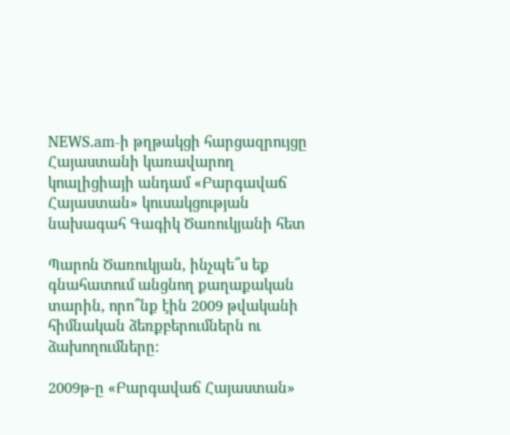NEWS.am-ի թղթակցի հարցազրույցը Հայաստանի կառավարող կոալիցիայի անդամ «Բարգավաճ Հայաստան» կուսակցության նախագահ Գագիկ Ծառուկյանի հետ

Պարոն Ծառուկյան, ինչպե՞ս եք գնահատում անցնող քաղաքական տարին, որո՞նք էին 2009 թվականի հիմնական ձեռքբերումներն ու ձախողումները:

2009թ-ը «Բարգավաճ Հայաստան»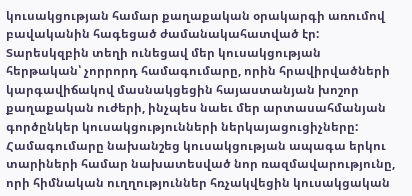կուսակցության համար քաղաքական օրակարգի առումով բավականին հագեցած ժամանակահատված էր: Տարեսկզբին տեղի ունեցավ մեր կուսակցության հերթական՝ չորրորդ համագումարը, որին հրավիրվածների կարգավիճակով մասնակցեցին հայաստանյան խոշոր քաղաքական ուժերի, ինչպես նաեւ մեր արտասահմանյան գործընկեր կուսակցությունների ներկայացուցիչները: Համագումարը նախանշեց կուսակցության ապագա երկու տարիների համար նախատեսված նոր ռազմավարությունը, որի հիմնական ուղղություններ հռչակվեցին կուսակցական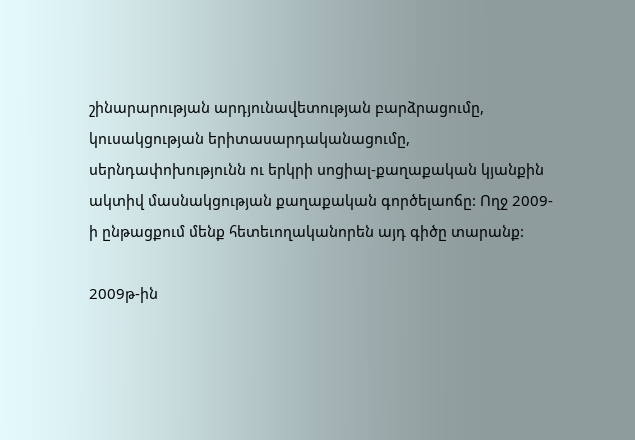շինարարության արդյունավետության բարձրացումը, կուսակցության երիտասարդականացումը, սերնդափոխությունն ու երկրի սոցիալ-քաղաքական կյանքին ակտիվ մասնակցության քաղաքական գործելաոճը: Ողջ 2009-ի ընթացքում մենք հետեւողականորեն այդ գիծը տարանք:

2009թ-ին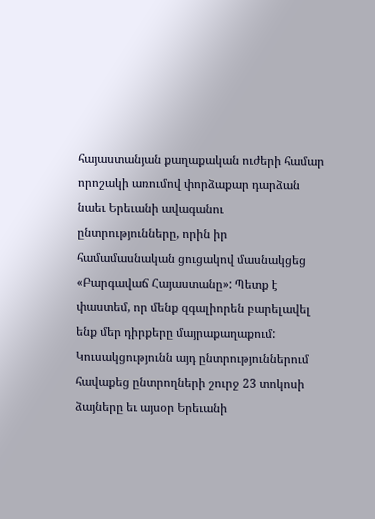հայաստանյան քաղաքական ուժերի համար որոշակի առումով փորձաքար դարձան նաեւ Երեւանի ավագանու ընտրությունները, որին իր համամասնական ցուցակով մասնակցեց «Բարգավաճ Հայաստանը»: Պետք է փաստեմ, որ մենք զգալիորեն բարելավել ենք մեր դիրքերը մայրաքաղաքում: Կուսակցությունն այդ ընտրություններում հավաքեց ընտրողների շուրջ 23 տոկոսի ձայները եւ այսօր Երեւանի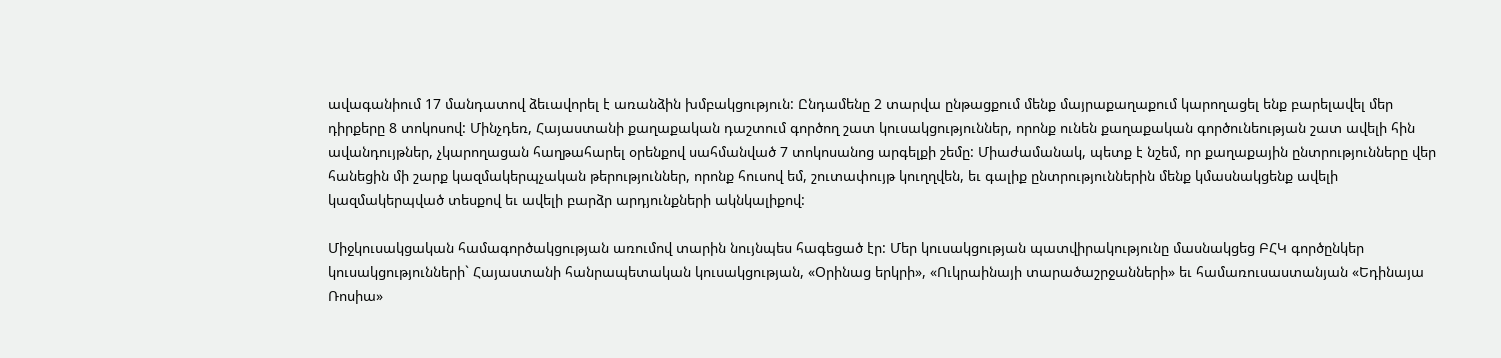ավագանիում 17 մանդատով ձեւավորել է առանձին խմբակցություն: Ընդամենը 2 տարվա ընթացքում մենք մայրաքաղաքում կարողացել ենք բարելավել մեր դիրքերը 8 տոկոսով: Մինչդեռ, Հայաստանի քաղաքական դաշտում գործող շատ կուսակցություններ, որոնք ունեն քաղաքական գործունեության շատ ավելի հին ավանդույթներ, չկարողացան հաղթահարել օրենքով սահմանված 7 տոկոսանոց արգելքի շեմը: Միաժամանակ, պետք է նշեմ, որ քաղաքային ընտրությունները վեր հանեցին մի շարք կազմակերպչական թերություններ, որոնք հուսով եմ, շուտափույթ կուղղվեն, եւ գալիք ընտրություններին մենք կմասնակցենք ավելի կազմակերպված տեսքով եւ ավելի բարձր արդյունքների ակնկալիքով:

Միջկուսակցական համագործակցության առումով տարին նույնպես հագեցած էր: Մեր կուսակցության պատվիրակությունը մասնակցեց ԲՀԿ գործընկեր կուսակցությունների` Հայաստանի հանրապետական կուսակցության, «Օրինաց երկրի», «Ուկրաինայի տարածաշրջանների» եւ համառուսաստանյան «Եդինայա Ռոսիա»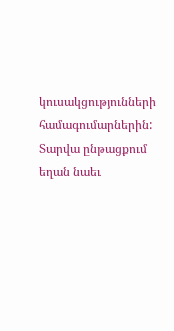կուսակցությունների համագումարներին: Տարվա ընթացքում եղան նաեւ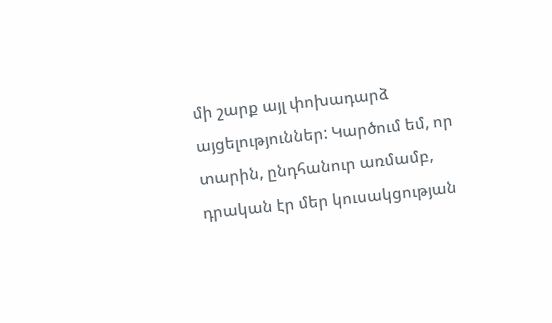մի շարք այլ փոխադարձ այցելություններ: Կարծում եմ, որ տարին, ընդհանուր առմամբ, դրական էր մեր կուսակցության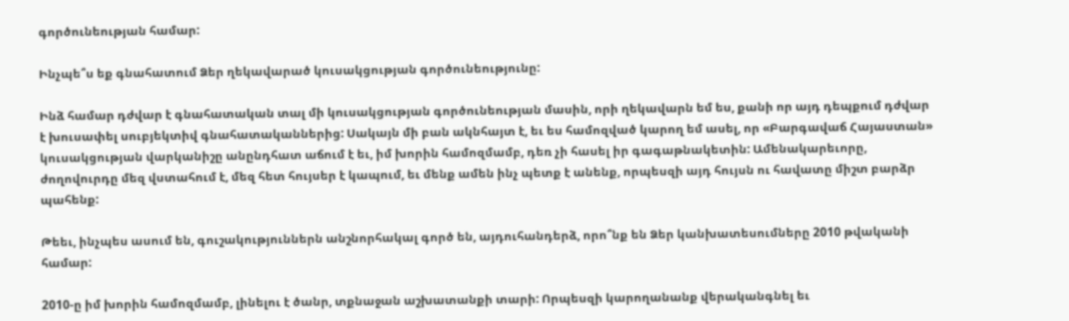գործունեության համար:

Ինչպե՞ս եք գնահատում Ձեր ղեկավարած կուսակցության գործունեությունը:

Ինձ համար դժվար է գնահատական տալ մի կուսակցության գործունեության մասին, որի ղեկավարն եմ ես, քանի որ այդ դեպքում դժվար է խուսափել սուբյեկտիվ գնահատականներից: Սակայն մի բան ակնհայտ է, եւ ես համոզված կարող եմ ասել, որ «Բարգավաճ Հայաստան» կուսակցության վարկանիշը անընդհատ աճում է եւ, իմ խորին համոզմամբ, դեռ չի հասել իր գագաթնակետին: Ամենակարեւորը, ժողովուրդը մեզ վստահում է, մեզ հետ հույսեր է կապում, եւ մենք ամեն ինչ պետք է անենք, որպեսզի այդ հույսն ու հավատը միշտ բարձր պահենք:

Թեեւ, ինչպես ասում են, գուշակություններն անշնորհակալ գործ են, այդուհանդերձ, որո՞նք են Ձեր կանխատեսումները 2010 թվականի համար:

2010-ը իմ խորին համոզմամբ, լինելու է ծանր, տքնաջան աշխատանքի տարի: Որպեսզի կարողանանք վերականգնել եւ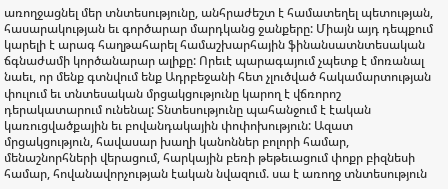առողջացնել մեր տնտեսությունը, անհրաժեշտ է համատեղել պետության, հասարակության եւ գործարար մարդկանց ջանքերը: Միայն այդ դեպքում կարելի է արագ հաղթահարել համաշխարհային ֆինանսատնտեսական ճգնաժամի կործանարար ալիքը: Որեւէ պարագայում չպետք է մոռանալ նաեւ, որ մենք գտնվում ենք Ադրբեջանի հետ չլուծված հակամարտության փուլում եւ տնտեսական մրցակցությունը կարող է վճռորոշ դերակատարում ունենալ: Տնտեսությունը պահանջում է էական կառուցվածքային եւ բովանդակային փոփոխություն: Ազատ մրցակցություն, հավասար խաղի կանոններ բոլորի համար, մենաշնորհների վերացում, հարկային բեռի թեթեւացում փոքր բիզնեսի համար, հովանավորչության էական նվազում. սա է առողջ տնտեսություն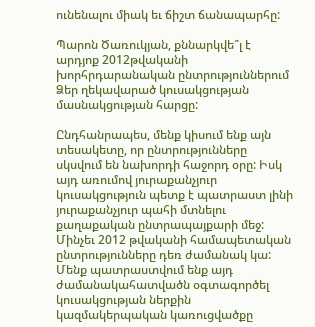ունենալու միակ եւ ճիշտ ճանապարհը:

Պարոն Ծառուկյան, քննարկվե՞լ է արդյոք 2012թվականի խորհրդարանական ընտրություններում Ձեր ղեկավարած կուսակցության մասնակցության հարցը:

Ընդհանրապես, մենք կիսում ենք այն տեսակետը, որ ընտրությունները սկսվում են նախորդի հաջորդ օրը: Իսկ այդ առումով յուրաքանչյուր կուսակցություն պետք է պատրաստ լինի յուրաքանչյուր պահի մտնելու քաղաքական ընտրապայքարի մեջ: Մինչեւ 2012 թվականի համապետական ընտրությունները դեռ ժամանակ կա: Մենք պատրաստվում ենք այդ ժամանակահատվածն օգտագործել կուսակցության ներքին կազմակերպական կառուցվածքը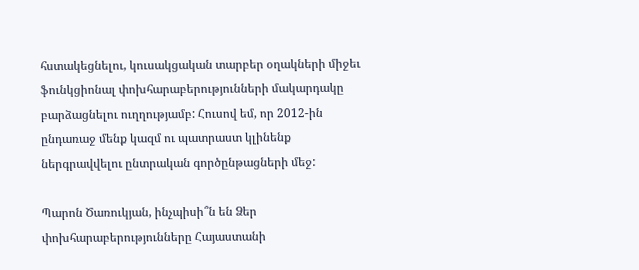հստակեցնելու, կուսակցական տարբեր օղակների միջեւ ֆունկցիոնալ փոխհարաբերությունների մակարդակը բարձացնելու ուղղությամբ: Հուսով եմ, որ 2012-ին ընդառաջ մենք կազմ ու պատրաստ կլինենք ներգրավվելու ընտրական գործընթացների մեջ:

Պարոն Ծառուկյան, ինչպիսի՞ն են Ձեր փոխհարաբերությունները Հայաստանի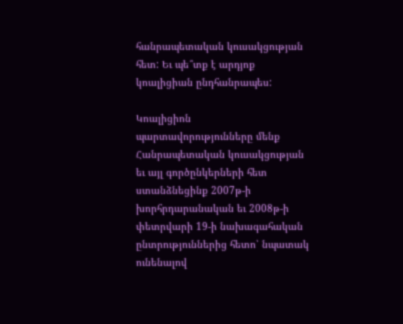հանրապետական կուսակցության հետ: Եւ պե՞տք է արդյոք կոալիցիան ընդհանրապես:

Կոալիցիոն պարտավորությունները մենք Հանրապետական կուսակցության եւ այլ գործընկերների հետ ստանձնեցինք 2007թ-ի խորհրդարանական եւ 2008թ-ի փետրվարի 19-ի նախագահական ընտրություններից հետո՝ նպատակ ունենալով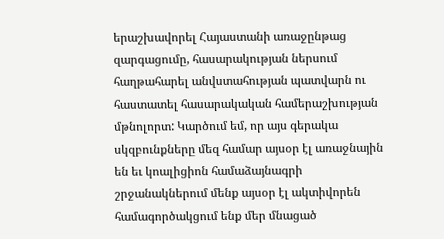երաշխավորել Հայաստանի առաջընթաց զարգացումը, հասարակության ներսում հաղթահարել անվստահության պատվարն ու հաստատել հասարակական համերաշխության մթնոլորտ: Կարծում եմ, որ այս գերակա սկզբունքները մեզ համար այսօր էլ առաջնային են եւ կոալիցիոն համաձայնագրի շրջանակներում մենք այսօր էլ ակտիվորեն համագործակցում ենք մեր մնացած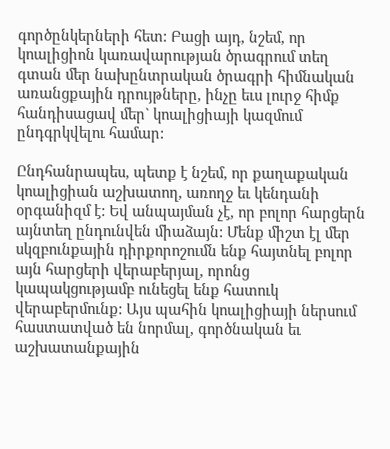գործընկերների հետ: Բացի այդ, նշեմ, որ կոալիցիոն կառավարության ծրագրում տեղ գտան մեր նախընտրական ծրագրի հիմնական առանցքային դրույթները, ինչը եւս լուրջ հիմք հանդիսացավ մեր` կոալիցիայի կազմում ընդգրկվելու համար:

Ընդհանրապես, պետք է նշեմ, որ քաղաքական կոալիցիան աշխատող, առողջ եւ կենդանի օրգանիզմ է: Եվ անպայման չէ, որ բոլոր հարցերն այնտեղ ընդունվեն միաձայն: Մենք միշտ էլ մեր սկզբունքային դիրքորոշումն ենք հայտնել բոլոր այն հարցերի վերաբերյալ, որոնց կապակցությամբ ունեցել ենք հատուկ վերաբերմունք: Այս պահին կոալիցիայի ներսում հաստատված են նորմալ, գործնական եւ աշխատանքային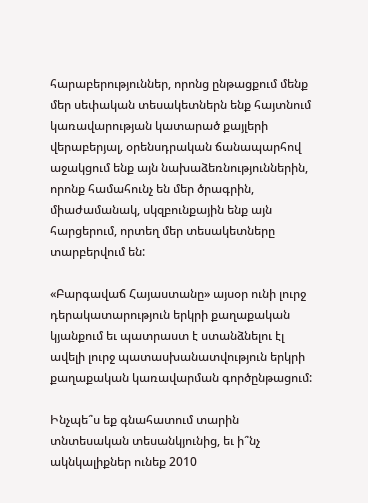հարաբերություններ, որոնց ընթացքում մենք մեր սեփական տեսակետներն ենք հայտնում կառավարության կատարած քայլերի վերաբերյալ, օրենսդրական ճանապարհով աջակցում ենք այն նախաձեռնություններին, որոնք համահունչ են մեր ծրագրին, միաժամանակ, սկզբունքային ենք այն հարցերում, որտեղ մեր տեսակետները տարբերվում են:

«Բարգավաճ Հայաստանը» այսօր ունի լուրջ դերակատարություն երկրի քաղաքական կյանքում եւ պատրաստ է ստանձնելու էլ ավելի լուրջ պատասխանատվություն երկրի քաղաքական կառավարման գործընթացում:

Ինչպե՞ս եք գնահատում տարին տնտեսական տեսանկյունից, եւ ի՞նչ ակնկալիքներ ունեք 2010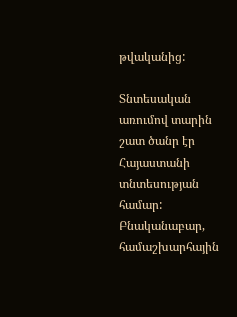թվականից:

Տնտեսական առումով տարին շատ ծանր էր Հայաստանի տնտեսության համար: Բնականաբար, համաշխարհային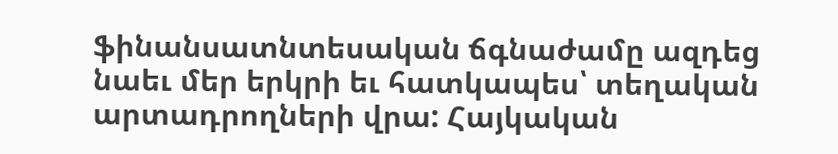ֆինանսատնտեսական ճգնաժամը ազդեց նաեւ մեր երկրի եւ հատկապես՝ տեղական արտադրողների վրա: Հայկական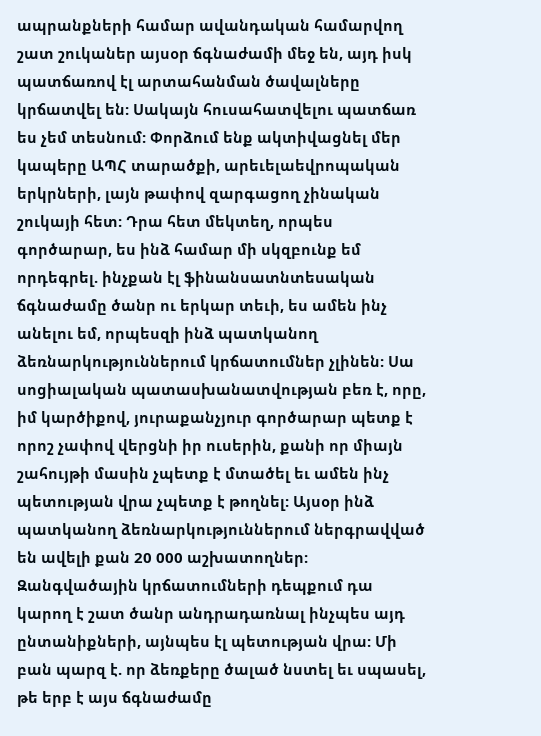ապրանքների համար ավանդական համարվող շատ շուկաներ այսօր ճգնաժամի մեջ են, այդ իսկ պատճառով էլ արտահանման ծավալները կրճատվել են: Սակայն հուսահատվելու պատճառ ես չեմ տեսնում: Փորձում ենք ակտիվացնել մեր կապերը ԱՊՀ տարածքի, արեւելաեվրոպական երկրների, լայն թափով զարգացող չինական շուկայի հետ: Դրա հետ մեկտեղ, որպես գործարար, ես ինձ համար մի սկզբունք եմ որդեգրել. ինչքան էլ ֆինանսատնտեսական ճգնաժամը ծանր ու երկար տեւի, ես ամեն ինչ անելու եմ, որպեսզի ինձ պատկանող ձեռնարկություններում կրճատումներ չլինեն: Սա սոցիալական պատասխանատվության բեռ է, որը, իմ կարծիքով, յուրաքանչյուր գործարար պետք է որոշ չափով վերցնի իր ուսերին, քանի որ միայն շահույթի մասին չպետք է մտածել եւ ամեն ինչ պետության վրա չպետք է թողնել: Այսօր ինձ պատկանող ձեռնարկություններում ներգրավված են ավելի քան 20 000 աշխատողներ: Զանգվածային կրճատումների դեպքում դա կարող է շատ ծանր անդրադառնալ ինչպես այդ ընտանիքների, այնպես էլ պետության վրա: Մի բան պարզ է. որ ձեռքերը ծալած նստել եւ սպասել, թե երբ է այս ճգնաժամը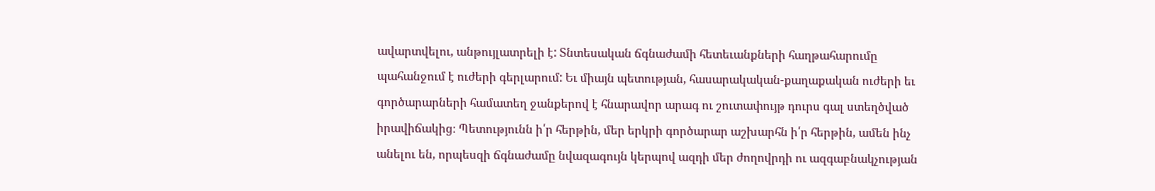ավարտվելու, անթույլատրելի է: Տնտեսական ճգնաժամի հետեւանքների հաղթահարումը պահանջում է ուժերի գերլարում: Եւ միայն պետության, հասարակական-քաղաքական ուժերի եւ գործարարների համատեղ ջանքերով է հնարավոր արագ ու շուտափույթ դուրս գալ ստեղծված իրավիճակից։ Պետությունն ի՛ր հերթին, մեր երկրի գործարար աշխարհն ի՛ր հերթին, ամեն ինչ անելու են, որպեսզի ճգնաժամը նվազագույն կերպով ազդի մեր ժողովրդի ու ազգաբնակչության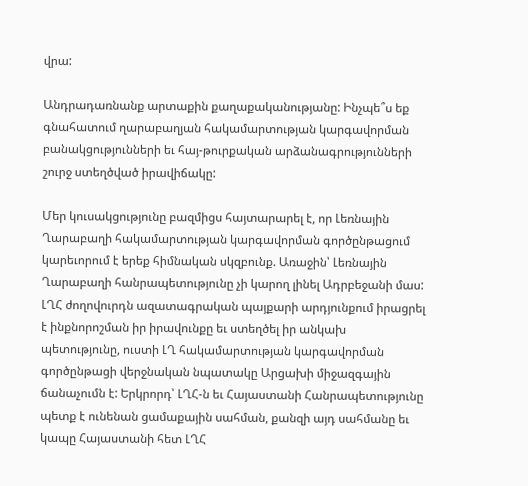վրա:

Անդրադառնանք արտաքին քաղաքականությանը: Ինչպե՞ս եք գնահատում ղարաբաղյան հակամարտության կարգավորման բանակցությունների եւ հայ-թուրքական արձանագրությունների շուրջ ստեղծված իրավիճակը:

Մեր կուսակցությունը բազմիցս հայտարարել է, որ Լեռնային Ղարաբաղի հակամարտության կարգավորման գործընթացում կարեւորում է երեք հիմնական սկզբունք. Առաջին՝ Լեռնային Ղարաբաղի հանրապետությունը չի կարող լինել Ադրբեջանի մաս: ԼՂՀ ժողովուրդն ազատագրական պայքարի արդյունքում իրացրել է ինքնորոշման իր իրավունքը եւ ստեղծել իր անկախ պետությունը, ուստի ԼՂ հակամարտության կարգավորման գործընթացի վերջնական նպատակը Արցախի միջազգային ճանաչումն է: Երկրորդ՝ ԼՂՀ-ն եւ Հայաստանի Հանրապետությունը պետք է ունենան ցամաքային սահման, քանզի այդ սահմանը եւ կապը Հայաստանի հետ ԼՂՀ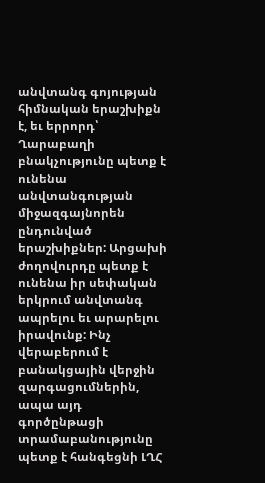անվտանգ գոյության հիմնական երաշխիքն է, եւ երրորդ՝ Ղարաբաղի բնակչությունը պետք է ունենա անվտանգության միջազգայնորեն ընդունված երաշխիքներ: Արցախի ժողովուրդը պետք է ունենա իր սեփական երկրում անվտանգ ապրելու եւ արարելու իրավունք: Ինչ վերաբերում է բանակցային վերջին զարգացումներին, ապա այդ գործընթացի տրամաբանությունը պետք է հանգեցնի ԼՂՀ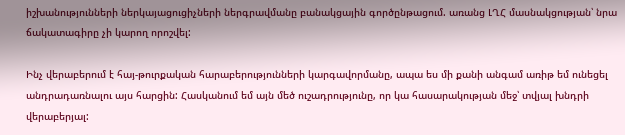իշխանությունների ներկայացուցիչների ներգրավմանը բանակցային գործընթացում. առանց ԼՂՀ մասնակցության՝ նրա ճակատագիրը չի կարող որոշվել:

Ինչ վերաբերում է հայ-թուրքական հարաբերությունների կարգավորմանը, ապա ես մի քանի անգամ առիթ եմ ունեցել անդրադառնալու այս հարցին: Հասկանում եմ այն մեծ ուշադրությունը, որ կա հասարակության մեջ՝ տվյալ խնդրի վերաբերյալ: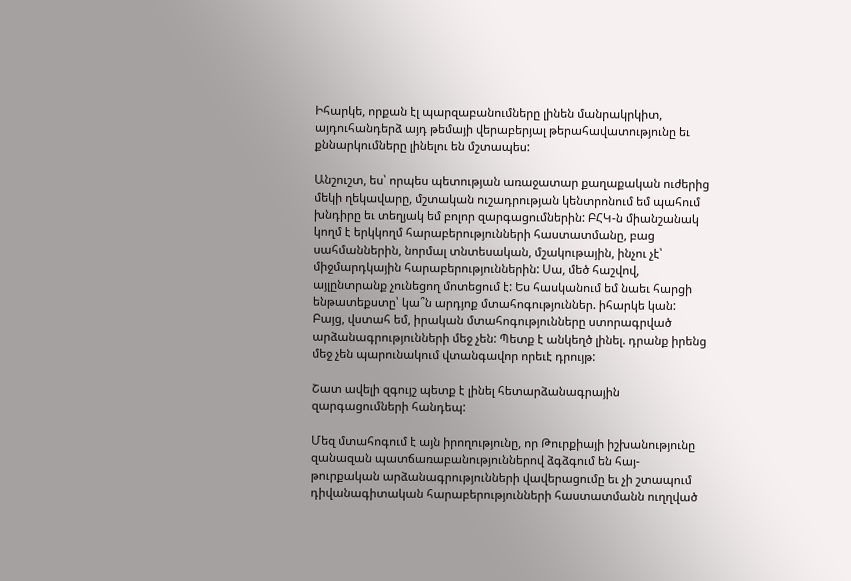Իհարկե, որքան էլ պարզաբանումները լինեն մանրակրկիտ, այդուհանդերձ այդ թեմայի վերաբերյալ թերահավատությունը եւ քննարկումները լինելու են մշտապես:

Անշուշտ, ես՝ որպես պետության առաջատար քաղաքական ուժերից մեկի ղեկավարը, մշտական ուշադրության կենտրոնում եմ պահում խնդիրը եւ տեղյակ եմ բոլոր զարգացումներին: ԲՀԿ-ն միանշանակ կողմ է երկկողմ հարաբերությունների հաստատմանը, բաց սահմաններին, նորմալ տնտեսական, մշակութային, ինչու չէ՝ միջմարդկային հարաբերություններին: Սա, մեծ հաշվով, այլընտրանք չունեցող մոտեցում է: Ես հասկանում եմ նաեւ հարցի ենթատեքստը՝ կա՞ն արդյոք մտահոգություններ. իհարկե կան: Բայց, վստահ եմ, իրական մտահոգությունները ստորագրված արձանագրությունների մեջ չեն: Պետք է անկեղծ լինել. դրանք իրենց մեջ չեն պարունակում վտանգավոր որեւէ դրույթ:

Շատ ավելի զգույշ պետք է լինել հետարձանագրային զարգացումների հանդեպ:

Մեզ մտահոգում է այն իրողությունը, որ Թուրքիայի իշխանությունը զանազան պատճառաբանություններով ձգձգում են հայ-թուրքական արձանագրությունների վավերացումը եւ չի շտապում դիվանագիտական հարաբերությունների հաստատմանն ուղղված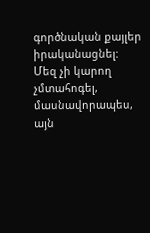գործնական քայլեր իրականացնել: Մեզ չի կարող չմտահոգել, մասնավորապես, այն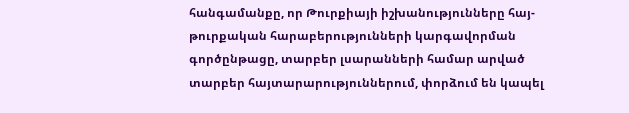հանգամանքը, որ Թուրքիայի իշխանությունները հայ-թուրքական հարաբերությունների կարգավորման գործընթացը, տարբեր լսարանների համար արված տարբեր հայտարարություններում, փորձում են կապել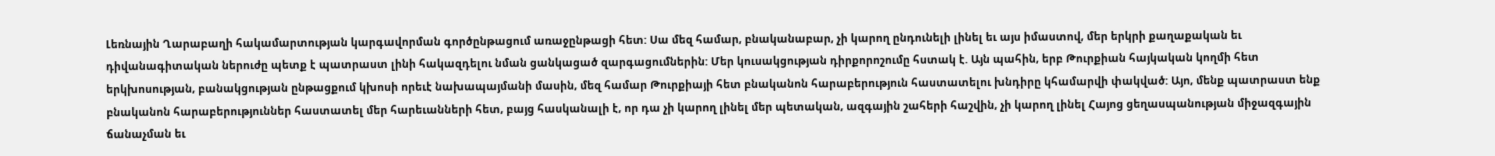Լեռնային Ղարաբաղի հակամարտության կարգավորման գործընթացում առաջընթացի հետ: Սա մեզ համար, բնականաբար, չի կարող ընդունելի լինել եւ այս իմաստով, մեր երկրի քաղաքական եւ դիվանագիտական ներուժը պետք է պատրաստ լինի հակազդելու նման ցանկացած զարգացումներին: Մեր կուսակցության դիրքորոշումը հստակ է. Այն պահին, երբ Թուրքիան հայկական կողմի հետ երկխոսության, բանակցության ընթացքում կխոսի որեւէ նախապայմանի մասին, մեզ համար Թուրքիայի հետ բնականոն հարաբերություն հաստատելու խնդիրը կհամարվի փակված: Այո, մենք պատրաստ ենք բնականոն հարաբերություններ հաստատել մեր հարեւանների հետ, բայց հասկանալի է, որ դա չի կարող լինել մեր պետական, ազգային շահերի հաշվին, չի կարող լինել Հայոց ցեղասպանության միջազգային ճանաչման եւ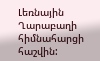Լեռնային Ղարաբաղի հիմնահարցի հաշվին: